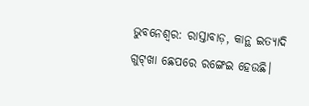ଭୁବନେଶ୍ବର: ରାସ୍ତାବାଡ଼, କାନ୍ଥ ଇତ୍ୟାଦି ଗୁଟ୍‌ଖା ଛେପରେ ରଙ୍ଗେଇ ହେଉଛି।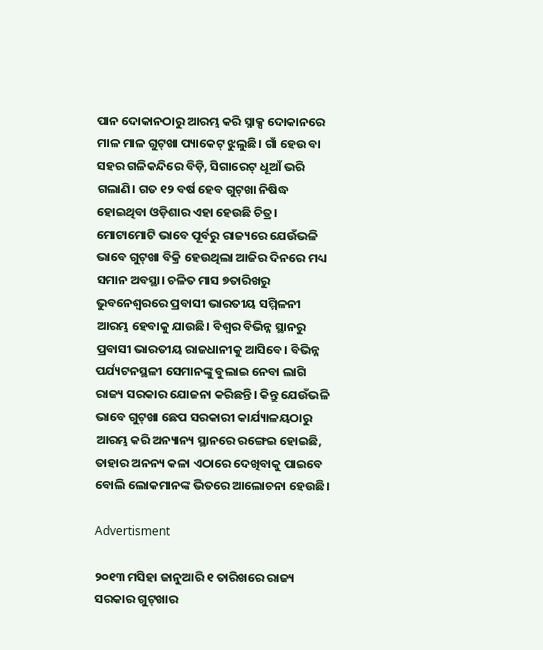ପାନ ଦୋକାନଠାରୁ ଆରମ୍ଭ କରି ସ୍ନାକ୍ସ ଦୋକାନରେ ମାଳ ମାଳ ଗୁଟ୍‌ଖା ପ୍ୟାକେଟ୍‌ ଝୁଲୁଛି। ଗାଁ ହେଉ ବା ସହର ଗଳିକନ୍ଦିରେ ବିଡ଼ି, ସିଗାରେଟ୍‌ ଧୂଆଁ ଭରି ଗଲାଣି। ଗତ ୧୨ ବର୍ଷ ହେବ ଗୁଟ୍‌ଖା ନିଷିଦ୍ଧ ହୋଇଥିବା ଓଡ଼ିଶାର ଏହା ହେଉଛି ଚିତ୍ର। ମୋଟାମୋଟି ଭାବେ ପୂର୍ବରୁ ରାଜ୍ୟରେ ଯେଉଁଭଳି ଭାବେ ଗୁଟ୍‌ଖା ବିକ୍ରି ହେଉଥିଲା ଆଜିର ଦିନରେ ମଧ୍ୟ ସମାନ ଅବସ୍ଥା। ଚଳିତ ମାସ ୭ତାରିଖରୁ ଭୁବନେଶ୍ବରରେ ପ୍ରବାସୀ ଭାରତୀୟ ସମ୍ମିଳନୀ ଆରମ୍ଭ ହେବାକୁ ଯାଉଛି। ବିଶ୍ବର ବିଭିନ୍ନ ସ୍ଥାନରୁ ପ୍ରବାସୀ ଭାରତୀୟ ରାଜଧାନୀକୁ ଆସିବେ। ବିଭିନ୍ନ ପର୍ଯ୍ୟଟନସ୍ଥଳୀ ସେମାନଙ୍କୁ ବୁଲାଇ ନେବା ଲାଗି ରାଜ୍ୟ ସରକାର ଯୋଜନା କରିଛନ୍ତି। କିନ୍ତୁ ଯେଉଁଭଳି ଭାବେ ଗୁଟ୍‌ଖା ଛେପ ସରକାରୀ କାର୍ଯ୍ୟାଳୟଠାରୁ ଆରମ୍ଭ କରି ଅନ୍ୟାନ୍ୟ ସ୍ଥାନରେ ରଙ୍ଗେଇ ହୋଇଛି, ତାହାର ଅନନ୍ୟ କଳା ‌ଏଠାରେ ଦେଖିବାକୁ ପାଇବେ ବୋଲି ‌ଲୋକମାନଙ୍କ ଭିତରେ ଆଲୋଚନା ହେଉଛି।

Advertisment

୨୦୧୩ ମସିହା ଜାନୁଆରି ୧ ତାରିଖରେ ରାଜ୍ୟ ସରକାର ଗୁଟ୍‌ଖାର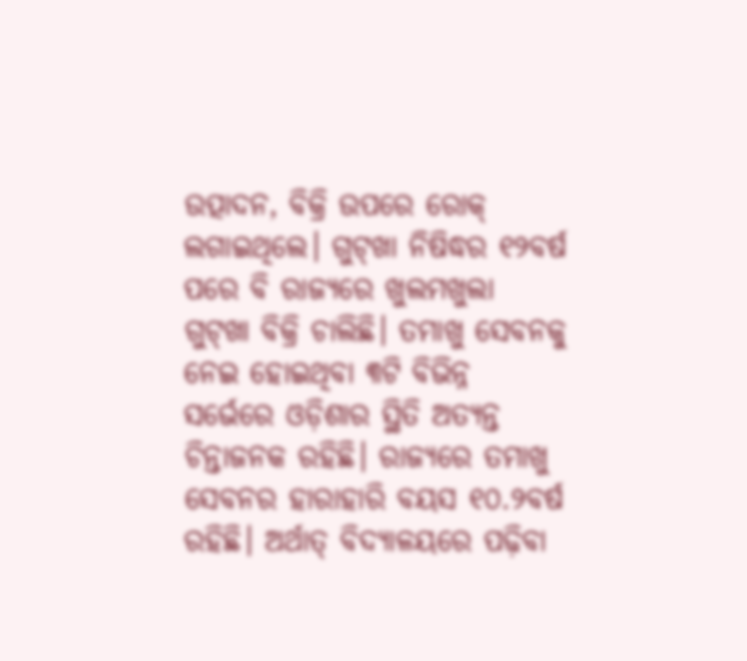ଉତ୍ପାଦନ, ବିକ୍ରି ଉପରେ ରୋକ୍ ଲଗାଇଥିଲେ। ଗୁଟ୍‌ଖା ନିଷିଦ୍ଧର ୧୨ବର୍ଷ ପରେ ବି ରାଜ୍ୟରେ ଖୁଲମଖୁଲା ଗୁଟ୍‌ଖା ବିକ୍ରି ଚାଲିଛି। ତମାଖୁ ସେବନକୁ ନେଇ ହୋଇଥିବା ୩ଟି ବିଭିନ୍ନ ସର୍ଭେରେ ଓଡ଼ିଶାର ସ୍ଥିତି ଅତ୍ୟନ୍ତ ଚିନ୍ତାଜନକ ରହିଛି। ରାଜ୍ୟରେ ତମାଖୁ ସେବନର ହାରାହାରି ବୟସ ୧୦.୨ବର୍ଷ ରହିଛି। ଅର୍ଥାତ୍ ବିଦ୍ୟାଳୟରେ ପଢ଼ିବା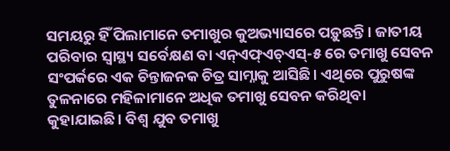ସମୟରୁ ହିଁ ପିଲାମାନେ ତମାଖୁର କୁଅଭ୍ୟାସରେ ପଡ଼ୁଛନ୍ତି। ଜାତୀୟ ପରିବାର ସ୍ବାସ୍ଥ୍ୟ ସର୍ବେକ୍ଷଣ ବା ଏନ୍‌ଏଫ୍‌ଏଚ୍‌ଏସ୍‌-୫ ରେ ତମାଖୁ ସେବନ ସଂପର୍କରେ ଏକ ଚିନ୍ତାଜନକ ଚିତ୍ର ସାମ୍ନାକୁ ଆସିଛି। ଏଥିରେ ପୁରୁଷଙ୍କ ତୁଳନାରେ ମହିଳାମାନେ ଅଧିକ ତମାଖୁ ସେବନ କରିଥିବା କୁହାଯାଇଛି। ବିଶ୍ବ ଯୁବ ତମାଖୁ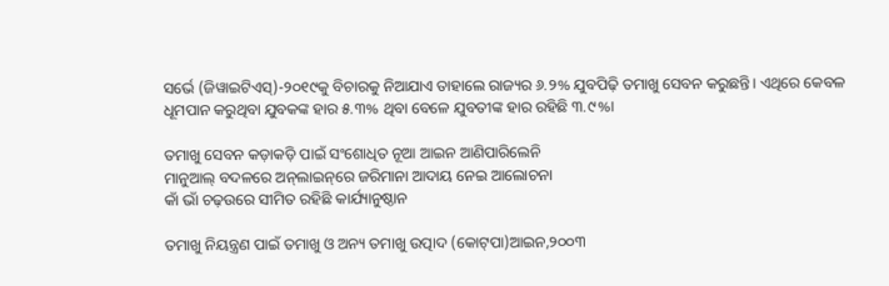ସର୍ଭେ (ଜିୱାଇଟିଏସ୍‌)-୨୦୧୯କୁ ବିଚାରକୁ ନିଆଯାଏ ତାହାଲେ ରାଜ୍ୟର ୬.୨% ଯୁବପିଢ଼ି ତମାଖୁ ସେବନ କରୁଛନ୍ତି। ଏଥିରେ କେବଳ ଧୂମପାନ କରୁଥିବା ଯୁବକଙ୍କ ହାର ୫.୩% ଥିବା ବେଳେ ଯୁବତୀଙ୍କ ହାର ରହିଛି ୩.୯%।

ତମାଖୁ ସେବନ କଡ଼ାକଡ଼ି ପାଇଁ ସଂଶୋଧିତ ନୂଆ ଆଇନ ଆଣିପାରିଲେନି
ମାନୁଆଲ୍‌ ବଦଳରେ ଅନ୍‌ଲାଇନ୍‌ରେ ଜରିମାନା ଆଦାୟ ନେଇ ଆଲୋଚନା
କାଁ ଭାଁ ଚଢ଼ଉରେ ସୀମିତ ରହିଛି କାର୍ଯ୍ୟାନୁଷ୍ଠାନ

ତମାଖୁ ନିୟନ୍ତ୍ରଣ ପାଇଁ ତମାଖୁ ଓ ଅନ୍ୟ ତମାଖୁ ଉତ୍ପାଦ (କୋଟ୍‌ପା)ଆଇନ,୨୦୦୩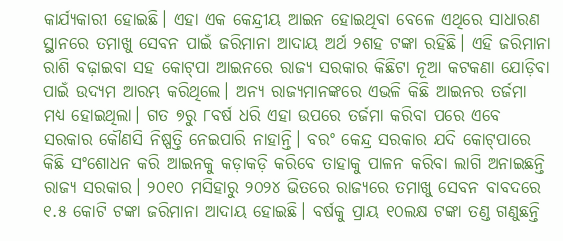କାର୍ଯ୍ୟକାରୀ ହୋଇଛି। ଏହା ଏକ କେନ୍ଦ୍ରୀୟ ଆଇନ ହୋଇଥିବା ବେଳେ ଏଥିରେ ସାଧାରଣ ସ୍ଥାନରେ ତମାଖୁ ସେବନ ପାଇଁ ଜରିମାନା ଆଦାୟ ଅର୍ଥ ୨ଶହ ଟଙ୍କା ରହିଛି। ଏହି ଜରିମାନା ରାଶି ବଢ଼ାଇବା ସହ କୋଟ୍‌ପା ଆଇନରେ ରାଜ୍ୟ ସରକାର କିଛିଟା ନୂଆ କଟକଣା ଯୋଡ଼ିବା ପାଇଁ ଉଦ୍ୟମ ଆରମ୍ଭ କରିଥିଲେ। ଅନ୍ୟ ରାଜ୍ୟମାନଙ୍କରେ ଏଭଳି କିଛି ଆଇନର ତର୍ଜମା ମଧ୍ୟ ହୋଇଥିଲା। ଗତ ୭ରୁ ୮ବର୍ଷ ଧରି ଏହା ଉପରେ ତର୍ଜମା କରିବା ପରେ ଏବେ ସରକାର କୌଣସି ନିଷ୍ପତ୍ତି ନେଇପାରି ନାହାନ୍ତି। ବରଂ କେନ୍ଦ୍ର ସରକାର ଯଦି କୋଟ୍‌ପାରେ କିଛି ସଂଶୋଧନ କରି ଆଇନକୁ କଡ଼ାକଡ଼ି କରିବେ ତାହାକୁ ପାଳନ କରିବା ଲାଗି ଅନାଇଛନ୍ତି ରାଜ୍ୟ ସରକାର। ୨୦୧୦ ମସିହାରୁ ୨୦୨୪ ଭିତରେ ରାଜ୍ୟରେ ତମାଖୁ ସେବନ ବାବଦରେ ୧.୫ କୋଟି ଟଙ୍କା ଜରିମାନା ଆଦାୟ ହୋଇଛି। ବର୍ଷକୁ ପ୍ରାୟ ୧୦ଲକ୍ଷ ଟଙ୍କା ତଣ୍ଡ ଗଣୁଛନ୍ତି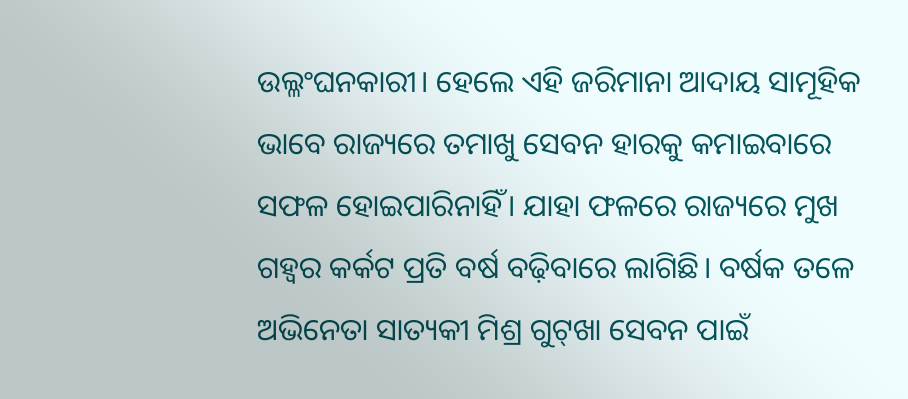ଉଲ୍ଳଂଘନକାରୀ। ହେଲେ ଏହି ଜରିମାନା ଆଦାୟ ସାମୂହିକ ଭାବେ ରାଜ୍ୟରେ ତମାଖୁ ସେବନ ହାରକୁ କମାଇବାରେ ସଫଳ ହୋଇପାରିନାହିଁ। ଯାହା ଫଳରେ ରାଜ୍ୟରେ ମୁଖ ଗହ୍ବର କର୍କଟ ପ୍ରତି ବର୍ଷ ବଢ଼ିବାରେ ଲାଗିଛି। ବର୍ଷକ ତଳେ ଅଭିନେତା ସାତ୍ୟକୀ ମିଶ୍ର ଗୁଟ୍‌ଖା ସେବନ ପାଇଁ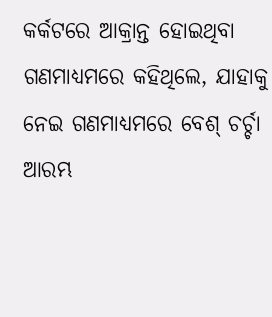କର୍କଟରେ ଆକ୍ରାନ୍ତ ହୋଇଥିବା ଗଣମାଧ୍ୟମରେ କହିଥିଲେ, ଯାହାକୁ ନେଇ ଗଣମାଧ୍ୟମରେ ବେଶ୍‌ ଚର୍ଚ୍ଚା ଆରମ୍ଭ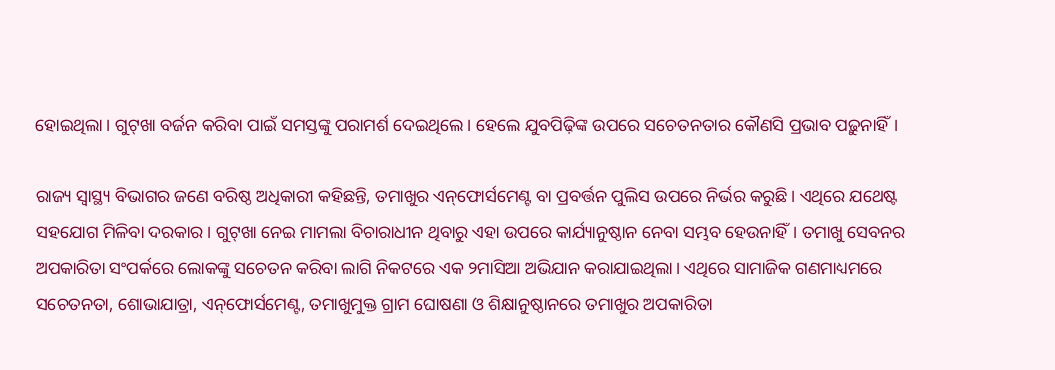ହୋଇଥିଲା। ଗୁଟ୍‌ଖା ବର୍ଜନ କରିବା ପାଇଁ ସମସ୍ତଙ୍କୁ ପରାମର୍ଶ ଦେଇଥିଲେ। ହେଲେ ଯୁବପିଢ଼ିଙ୍କ ଉପରେ ସଚେତନତାର କୌଣସି ପ୍ରଭାବ ପଢ଼ୁନାହିଁ।

ରାଜ୍ୟ ସ୍ବାସ୍ଥ୍ୟ ବିଭାଗର ଜଣେ ବରିଷ୍ଠ ଅଧିକାରୀ କହିଛନ୍ତି, ତମାଖୁର ଏନ୍‌ଫୋର୍ସମେଣ୍ଟ ବା ପ୍ରବର୍ତ୍ତନ ପୁଲିସ ଉପରେ ନିର୍ଭର କରୁଛି। ଏଥିରେ ଯଥେଷ୍ଟ ସହଯୋଗ ମିଳିବା ଦରକାର। ଗୁଟ୍‌ଖା ନେଇ ମାମଲା ବିଚାରାଧୀନ ଥିବାରୁ ଏହା ଉପରେ କାର୍ଯ୍ୟାନୁଷ୍ଠାନ ନେବା ସମ୍ଭବ ହେଉନାହିଁ। ତମାଖୁ ସେବନର ଅପକାରିତା ସଂପର୍କରେ ଲୋକଙ୍କୁ ସଚେତନ କରିବା ଲାଗି ନିକଟରେ ଏକ ୨ମାସିଆ ଅଭିଯାନ କରାଯାଇଥିଲା। ଏଥିରେ ସାମାଜିକ ଗଣମାଧ୍ୟମରେ ସଚେତନତା, ଶୋଭାଯାତ୍ରା, ଏନ୍‌ଫୋର୍ସମେଣ୍ଟ, ତମାଖୁମୁକ୍ତ ଗ୍ରାମ ଘୋଷଣା ଓ ଶିକ୍ଷାନୁଷ୍ଠାନରେ ତମାଖୁର ଅପକାରିତା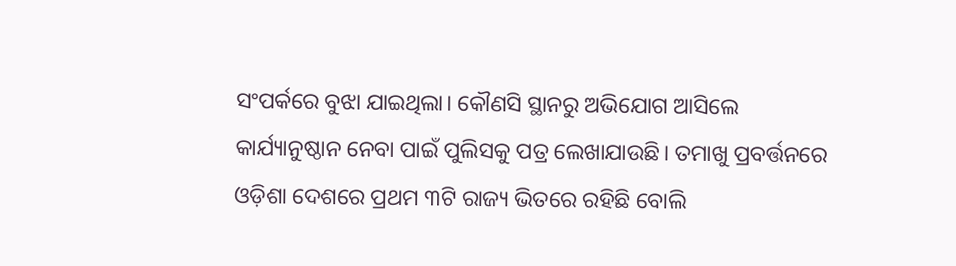ସଂପର୍କରେ ବୁଝା ଯାଇଥିଲା। କୌଣସି ସ୍ଥାନରୁ ଅଭିଯୋଗ ଆସିଲେ କାର୍ଯ୍ୟାନୁଷ୍ଠାନ ନେବା ପାଇଁ ପୁଲିସକୁ ପତ୍ର ଲେଖାଯାଉଛି। ତମାଖୁ ପ୍ରବର୍ତ୍ତନରେ ଓଡ଼ିଶା ଦେଶରେ ପ୍ରଥମ ୩ଟି ରାଜ୍ୟ ଭିତରେ ରହିଛି ବୋଲି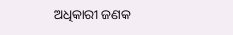ଅଧିକାରୀ ଜଣକ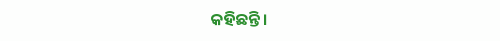କହିଛନ୍ତି।